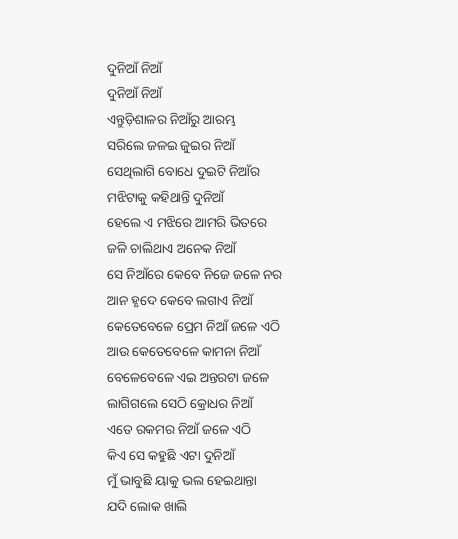ଦୁନିଆଁ ନିଆଁ
ଦୁନିଆଁ ନିଆଁ
ଏନ୍ତୁଡ଼ିଶାଳର ନିଆଁରୁ ଆରମ୍ଭ
ସରିଲେ ଜଳଇ ଜୁଇର ନିଆଁ
ସେଥିଲାଗି ବୋଧେ ଦୁଇଟି ନିଆଁର
ମଝିଟାକୁ କହିଥାନ୍ତି ଦୁନିଆଁ
ହେଲେ ଏ ମଝିରେ ଆମରି ଭିତରେ
ଜଳି ଚାଲିଥାଏ ଅନେକ ନିଆଁ
ସେ ନିଆଁରେ କେବେ ନିଜେ ଜଳେ ନର
ଆନ ହୃଦେ କେବେ ଲଗାଏ ନିଆଁ
କେତେବେଳେ ପ୍ରେମ ନିଆଁ ଜଳେ ଏଠି
ଆଉ କେତେବେଳେ କାମନା ନିଆଁ
ବେଳେବେଳେ ଏଇ ଅନ୍ତରଟା ଜଳେ
ଲାଗିଗଲେ ସେଠି କ୍ରୋଧର ନିଆଁ
ଏତେ ରକମର ନିଆଁ ଜଳେ ଏଠି
କିଏ ସେ କହୁଛି ଏଟା ଦୁନିଆଁ
ମୁଁ ଭାବୁଛି ୟାକୁ ଭଲ ହେଇଥାନ୍ତା
ଯଦି ଲୋକ ଖାଲି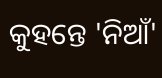କୁହନ୍ତେ 'ନିଆଁ'